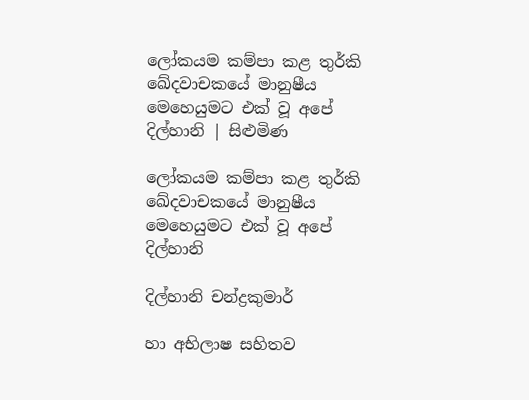ලෝකයම කම්පා කළ තුර්කි ඛේදවාචකයේ මානුෂීය මෙහෙයුමට එක් වූ අපේ දිල්හානි | සිළුමිණ

ලෝකයම කම්පා කළ තුර්කි ඛේදවාචකයේ මානුෂීය මෙහෙයුමට එක් වූ අපේ දිල්හානි

දිල්හානි චන්ද්‍රකුමාර්

හා අභිලාෂ සහිතව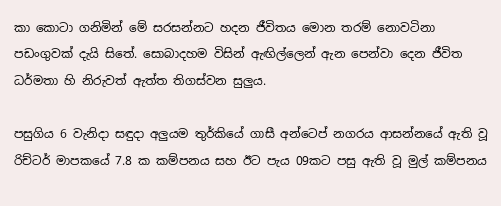කා කොටා ගනිමින් මේ සරසන්නට හදන ජීවිතය මොන තරම් නොවටිනා පඩංගුවක් දැයි සිතේ. සොබාදහම විසින් ඇඟිල්ලෙන් ඇන පෙන්වා දෙන ජීවිත ධර්මතා හි නිරුවත් ඇත්ත තිගස්වන සුලුය.

පසුගිය 6 වැනිදා සඳුදා අලුයම තුර්කියේ ගාසී අන්ටෙප් නගරය ආසන්නයේ ඇති වූ රිච්ටර් මාපකයේ 7.8 ක කම්පනය සහ ඊට පැය 09කට පසු ඇති වූ මුල් කම්පනය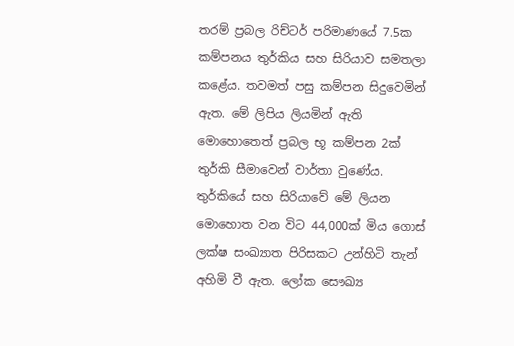තරම් ප්‍රබල රිච්ටර් පරිමාණයේ 7.5ක කම්පනය තුර්කිය සහ සිරියාව සමතලා කළේය. තවමත් පසු කම්පන සිදුවෙමින් ඇත. මේ ලිපිය ලියමින් ඇති මොහොතෙත් ප්‍රබල භූ කම්පන 2ක් තුර්කි සීමාවෙන් වාර්තා වුණේය. තුර්කියේ සහ සිරියාවේ මේ ලියන මොහොත වන විට 44,000ක් මිය ගොස් ලක්ෂ සංඛ්‍යාත පිරිසකට උන්හිටි තැන් අහිමි වී ඇත. ලෝක සෞඛ්‍ය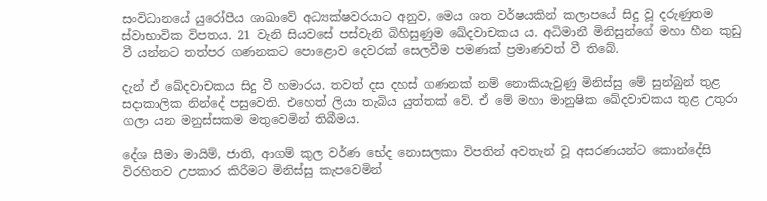සංවිධානයේ යුරෝපීය ශාඛාවේ අධ්‍යක්ෂවරයාට අනුව, මෙය ශත වර්ෂයකින් කලාපයේ සිදු වූ දරුණුතම ස්වාභාවික විපතය. 21 වැනි සියවසේ පස්වැනි බිහිසුණුම ඛේදවාචකය ය. අධිමානී මිනිසුන්ගේ මහා හීන කුඩු වී යන්නට තත්පර ගණනකට පොළොව දෙවරක් සෙලවීම පමණක් ප්‍රමාණවත් වී තිබේ.

දැන් ඒ ඛේදවාචකය සිදු වී හමාරය. තවත් දස දහස් ගණනක් නම් නොකියැවුණු මිනිස්සු මේ සුන්බුන් තුළ සදාකාලික නින්දේ පසුවෙති. එහෙත් ලියා තැබිය යුත්තක් වේ. ඒ මේ මහා මානුෂික ඛේදවාචකය තුළ උතුරා ගලා යන මනුස්සකම මතුවෙමින් තිබීමය.

දේශ සීමා මායිම්, ජාති, ආගම් කුල වර්ණ භේද නොසලකා විපතින් අවතැන් වූ අසරණයන්ට කොන්දේසි විරහිතව උපකාර කිරීමට මිනිස්සු කැපවෙමින්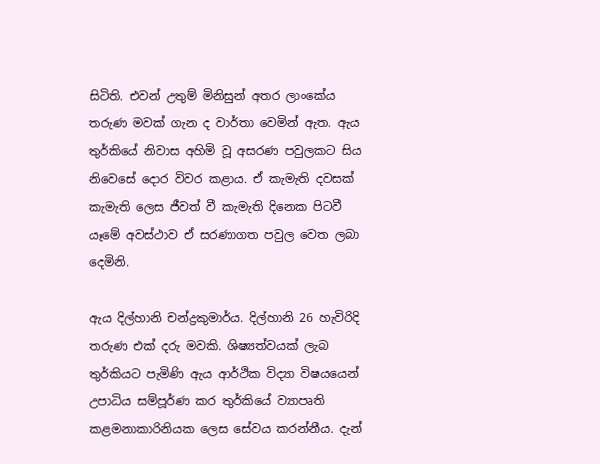සිටිති. එවන් උතුම් මිනිසුන් අතර ලාංකේය තරුණ මවක් ගැන ද වාර්තා වෙමින් ඇත. ඇය තුර්කියේ නිවාස අහිමි වූ අසරණ පවුලකට සිය නිවෙසේ දොර විවර කළාය. ඒ කැමැති දවසක් කැමැති ලෙස ජීවත් වී කැමැති දිනෙක පිටවී යෑමේ අවස්ථාව ඒ සරණාගත පවුල වෙත ලබා දෙමිනි.

ඇය දිල්හානි චන්ද්‍රකුමාර්ය. දිල්හානි 26 හැවිරිදි තරුණ එක් දරු මවකි. ශිෂ්‍යත්වයක් ලැබ තුර්කියට පැමිණි ඇය ආර්ථික විද්‍යා විෂයයෙන් උපාධිය සම්පූර්ණ කර තුර්කියේ ව්‍යාපෘති කළමනාකාරිනියක ලෙස සේවය කරන්නීය. දැන්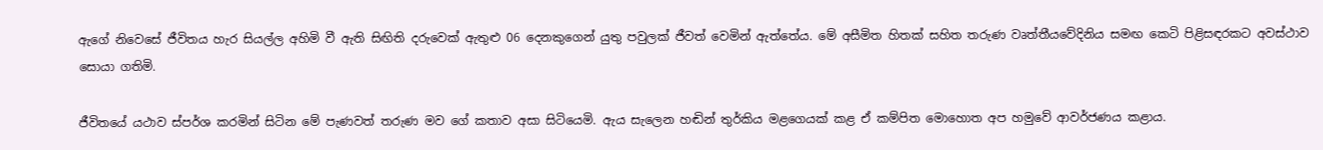ඇගේ නිවෙසේ ජීවිතය හැර සියල්ල අහිමි වී ඇති සිඟිති දරුවෙක් ඇතුළු 06 දෙනකුගෙන් යුතු පවුලක් ජීවත් වෙමින් ඇත්තේය. මේ අසීමිත හිතක් සහිත තරුණ වෘත්තීයවේදිනිය සමඟ කෙටි පිළිසඳරකට අවස්ථාව සොයා ගතිමි.

ජීවිතයේ යථාව ස්පර්ශ කරමින් සිටින මේ පැණවත් තරුණ මව ගේ කතාව අසා සිටියෙමි. ඇය සැලෙන හඬින් තුර්කිය මළගෙයක් කළ ඒ කම්පිත මොහොත අප හමුවේ ආවර්ජණය කළාය.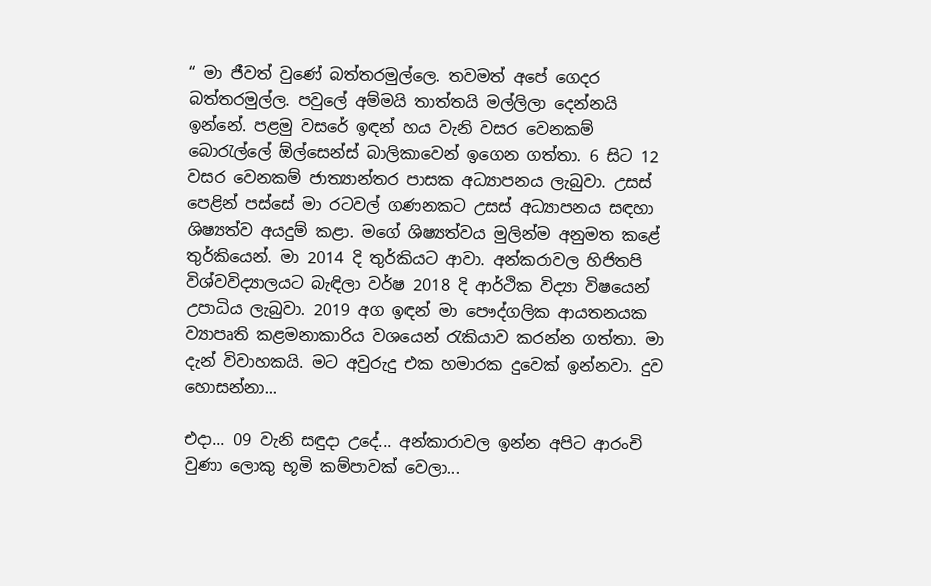“ මා ජීවත් වුණේ බත්තරමුල්ලෙ. තවමත් අපේ ගෙදර බත්තරමුල්ල. පවුලේ අම්මයි තාත්තයි මල්ලිලා දෙන්නයි ඉන්නේ. පළමු වසරේ ඉඳන් හය වැනි වසර වෙනකම් බොරැල්ලේ ඕල්සෙන්ස් බාලිකාවෙන් ඉගෙන ගත්තා. 6 සිට 12 වසර වෙනකම් ජාත්‍යාන්තර පාසක අධ්‍යාපනය ලැබුවා. උසස් පෙළින් පස්සේ මා රටවල් ගණනකට උසස් අධ්‍යාපනය සඳහා ශිෂ්‍යත්ව අයදුම් කළා. මගේ ශිෂ්‍යත්වය මුලින්ම අනුමත කළේ තුර්කියෙන්. මා 2014 දි තුර්කියට ආවා. අන්කරාවල හිජිතපි විශ්වවිද්‍යාලයට බැඳිලා වර්ෂ 2018 දි ආර්ථික විද්‍යා විෂයෙන් උපාධිය ලැබුවා. 2019 අග ඉඳන් මා පෞද්ගලික ආයතනයක ව්‍යාපෘති කළමනාකාරිය වශයෙන් රැකියාව කරන්න ගත්තා. මා දැන් විවාහකයි. මට අවුරුදු එක හමාරක දුවෙක් ඉන්නවා. දුව හොසන්නා...

එදා... 09 වැනි සඳුදා උදේ... අන්කාරාවල ඉන්න අපිට ආරංචි වුණා ලොකු භූමි කම්පාවක් වෙලා...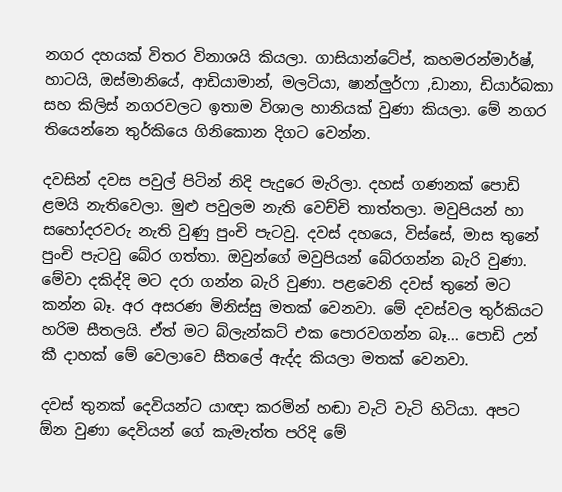නගර දහයක් විතර විනාශයි කියලා. ගාසියාන්ටේප්, කහමරන්මාර්ෂ්, හාටයි, ඔස්මානියේ, ආඩියාමාන්, මලටියා, ෂාන්ලුර්ෆා ,ඩානා, ඩියාර්බකා සහ කිලිස් නගරවලට ඉතාම විශාල හානියක් වුණා කියලා. මේ නගර තියෙන්නෙ තුර්කියෙ ගිනිකොන දිගට වෙන්න.

දවසින් දවස පවුල් පිටින් නිදි පැදුරෙ මැරිලා. දහස් ගණනක් පොඩි ළමයි නැතිවෙලා. මුළු පවුලම නැති වෙච්චි තාත්තලා. මවුපියන් හා සහෝදරවරු නැති වුණු පුංචි පැටවු. දවස් දහයෙ, විස්සේ, මාස තුනේ පුංචි පැටවු බේර ගත්තා. ඔවුන්ගේ මවුපියන් බේරගන්න බැරි වුණා. මේවා දකිද්දි මට දරා ගන්න බැරි වුණා. පළවෙනි දවස් තුනේ මට කන්න බෑ. අර අසරණ මිනිස්සු මතක් වෙනවා. මේ දවස්වල තුර්කියට හරිම සීතලයි. ඒත් මට බ්ලැන්කට් එක පොරවගන්න බෑ... පොඩි උන් කී දාහක් මේ වෙලාවෙ සීතලේ ඇද්ද කියලා මතක් වෙනවා.

දවස් තුනක් දෙවියන්ට යාඥා කරමින් හඬා වැටි වැටි හිටියා. අපට ඕන වුණා දෙවියන් ගේ කැමැත්ත පරිදි මේ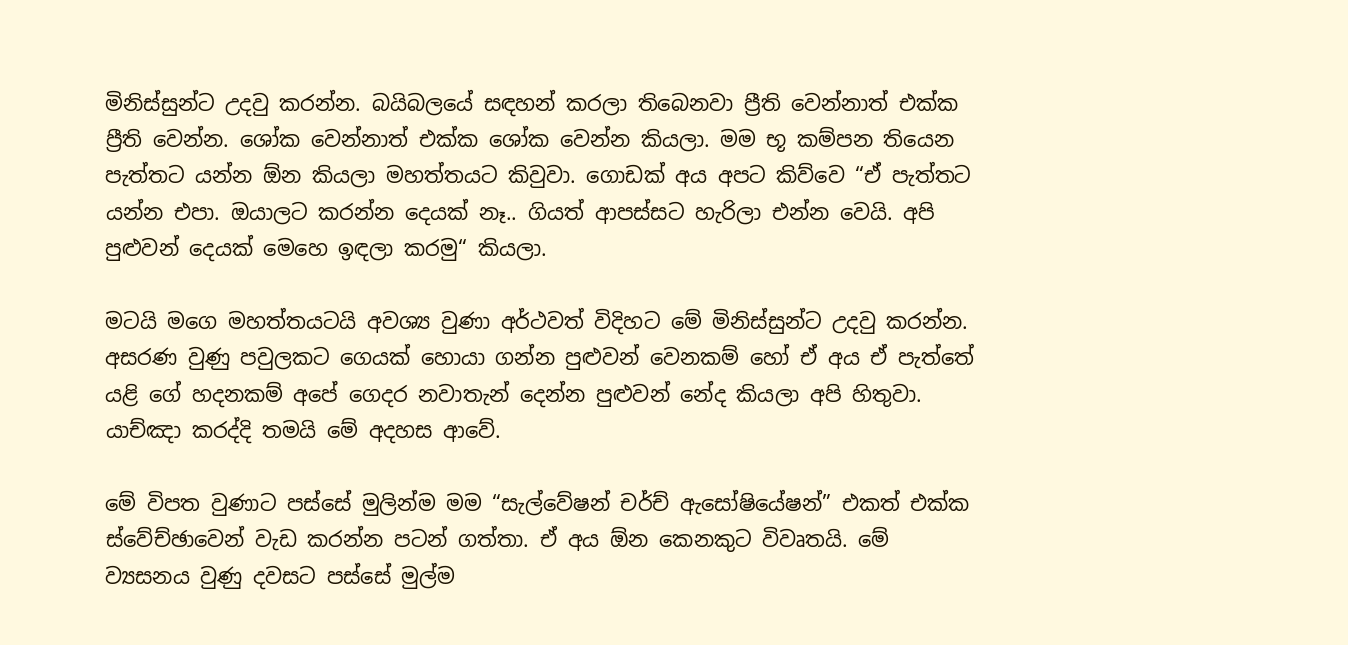මිනිස්සුන්ට උදවු කරන්න. බයිබලයේ සඳහන් කරලා තිබෙනවා ප්‍රීති වෙන්නාත් එක්ක ප්‍රීති වෙන්න. ශෝක වෙන්නාත් එක්ක ශෝක වෙන්න කියලා. මම භූ කම්පන තියෙන පැත්තට යන්න ඕන කියලා මහත්තයට කිවුවා. ගොඩක් අය අපට කිව්වෙ “ඒ පැත්තට යන්න එපා. ඔයාලට කරන්න දෙයක් නෑ.. ගියත් ආපස්සට හැරිලා එන්න වෙයි. අපි පුළුවන් දෙයක් මෙහෙ ඉඳලා කරමු“ කියලා.

මටයි මගෙ මහත්තයටයි අවශ්‍ය වුණා අර්ථවත් විදිහට මේ මිනිස්සුන්ට උදවු කරන්න. අසරණ වුණු පවුලකට ගෙයක් හොයා ගන්න පුළුවන් වෙනකම් හෝ ඒ අය ඒ පැත්තේ යළි ගේ හදනකම් අපේ ගෙදර නවාතැන් දෙන්න පුළුවන් නේද කියලා අපි හිතුවා. යාච්ඤා කරද්දි තමයි මේ අදහස ආවේ.

මේ විපත වුණාට පස්සේ මුලින්ම මම “සැල්වේෂන් චර්ච් ඇසෝෂියේෂන්” එකත් එක්ක ස්වේච්ඡාවෙන් වැඩ කරන්න පටන් ගත්තා. ඒ අය ඕන කෙනකුට විවෘතයි. මේ ව්‍යසනය වුණු දවසට පස්සේ මුල්ම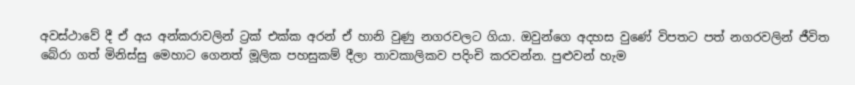අවස්ථාවේ දී ඒ අය අන්කරාවලින් ට්‍රක් එක්ක අරන් ඒ හානි වුණු නගරවලට ගියා. ඔවුන්ගෙ අදහස වුණේ විපතට පත් නගරවලින් ජීවිත බේරා ගත් මිනිස්සු මෙහාට ගෙනත් මූලික පහසුකම් දීලා තාවකාලිකව පදිංචි කරවන්න. පුළුවන් හැම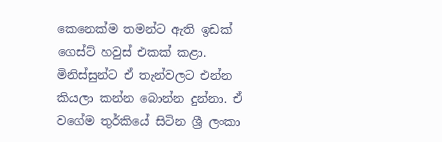කෙනෙක්ම තමන්ට ඇති ඉඩක් ගෙස්ට් හවුස් එකක් කළා. මිනිස්සුන්ට ඒ තැන්වලට එන්න කියලා කන්න බොන්න දුන්නා. ඒ වගේම තුර්කියේ සිටින ශ්‍රී ලංකා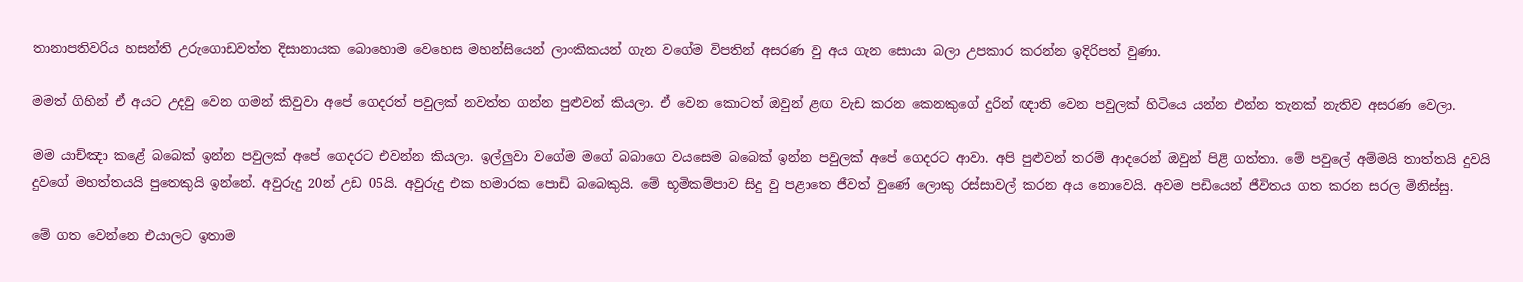තානාපතිවරිය හසන්ති උරුගොඩවත්ත දිසානායක බොහොම වෙහෙස මහන්සියෙන් ලාංකිකයන් ගැන වගේම විපතින් අසරණ වු අය ගැන සොයා බලා උපකාර කරන්න ඉදිරිපත් වුණා.

මමත් ගිහින් ඒ අයට උදවු වෙන ගමන් කිවුවා අපේ ගෙදරත් පවුලක් නවත්ත ගන්න පුළුවන් කියලා. ඒ වෙන කොටත් ඔවුන් ළඟ වැඩ කරන කෙනකුගේ දුරින් ඥාති වෙන පවුලක් හිටියෙ යන්න එන්න තැනක් නැතිව අසරණ වෙලා.

මම යාච්ඤා කළේ බබෙක් ඉන්න පවුලක් අපේ ගෙදරට එවන්න කියලා. ඉල්ලුවා වගේම මගේ බබාගෙ වයසෙම බබෙක් ඉන්න පවුලක් අපේ ගෙදරට ආවා. අපි පුළුවන් තරම් ආදරෙන් ඔවුන් පිළි ගත්තා. මේ පවුලේ අම්මයි තාත්තයි දුවයි දුවගේ මහත්තයයි පුතෙකුයි ඉන්නේ. අවුරුදු 20න් උඩ 05යි. අවුරුදු එක හමාරක පොඩි බබෙකුයි. මේ භූමිකම්පාව සිදු වු පළාතෙ ජීවත් වුණේ ලොකු රස්සාවල් කරන අය නොවෙයි. අවම පඩියෙන් ජීවිතය ගත කරන සරල මිනිස්සු.

මේ ගත වෙන්නෙ එයාලට ඉතාම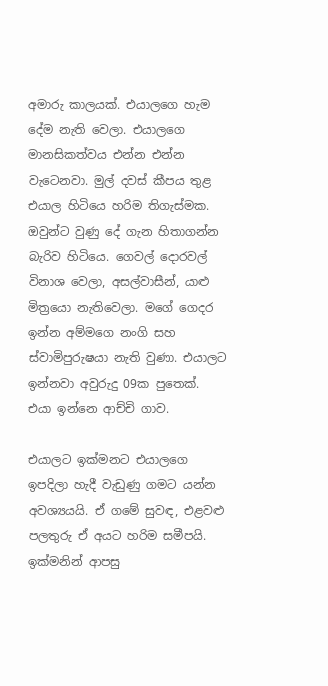අමාරු කාලයක්. එයාලගෙ හැම දේම නැති වෙලා. එයාලගෙ මානසිකත්වය එන්න එන්න වැටෙනවා. මුල් දවස් කීපය තුළ එයාල හිටියෙ හරිම තිගැස්මක. ඔවුන්ට වුණු දේ ගැන හිතාගන්න බැරිව හිටියෙ. ගෙවල් දොරවල් විනාශ වෙලා, අසල්වාසීන්, යාළු මිත්‍රයො නැතිවෙලා. මගේ ගෙදර ඉන්න අම්මගෙ නංගි සහ ස්වාමිපුරුෂයා නැති වුණා. එයාලට ඉන්නවා අවුරුදු 09ක පුතෙක්. එයා ඉන්නෙ ආච්චි ගාව.

එයාලට ඉක්මනට එයාලගෙ ඉපදිලා හැදී වැඩුණු ගමට යන්න අවශ්‍යයයි. ඒ ගමේ සුවඳ, එළවළු පලතුරු ඒ අයට හරිම සමීපයි. ඉක්මනින් ආපසු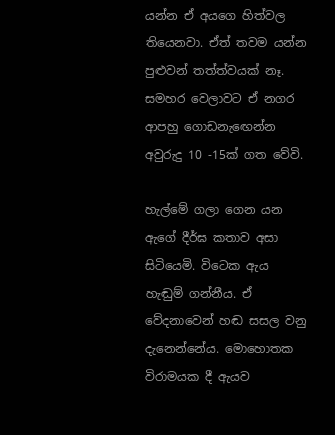යන්න ඒ අයගෙ හිත්වල තියෙනවා. ඒත් තවම යන්න පුළුවන් තත්ත්වයක් නෑ. සමහර වෙලාවට ඒ නගර ආපහු ගොඩනැඟෙන්න අවුරුදු 10 -15ක් ගත වේවි.

හැල්මේ ගලා ගෙන යන ඇගේ දීර්ඝ කතාව අසා සිටියෙමි. විටෙක ඇය හැඬුම් ගන්නීය. ඒ වේදනාවෙන් හඬ සසල වනු දැනෙන්නේය. මොහොතක විරාමයක දී ඇයව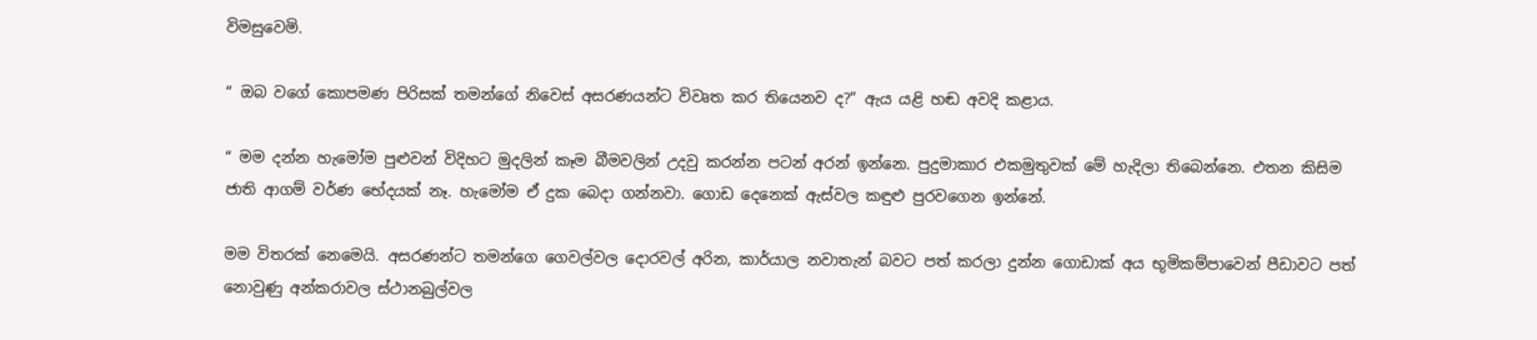විමසුවෙමි.

“ ඔබ වගේ කොපමණ පිරිසක් තමන්ගේ නිවෙස් අසරණයන්ට විවෘත කර තියෙනව ද?” ඇය යළි හඬ අවදි කළාය.

“ මම දන්න හැමෝම පුළුවන් විදිහට මුදලින් කෑම බීමවලින් උදවු කරන්න පටන් අරන් ඉන්නෙ. පුදුමාකාර එකමුතුවක් මේ හැදිලා තිබෙන්නෙ. එතන කිසිම ජාති ආගම් වර්ණ භේදයක් නෑ. හැමෝම ඒ දුක බෙදා ගන්නවා. ගොඩ දෙනෙක් ඇස්වල කඳුළු පුරවගෙන ඉන්නේ.

මම විතරක් නෙමෙයි. අසරණන්ට තමන්ගෙ ගෙවල්වල දොරවල් අරින, කාර්යාල නවාතැන් බවට පත් කරලා දුන්න ගොඩාක් අය භූමිකම්පාවෙන් පීඩාවට පත් නොවුණු අන්කරාවල ස්ථානබුල්වල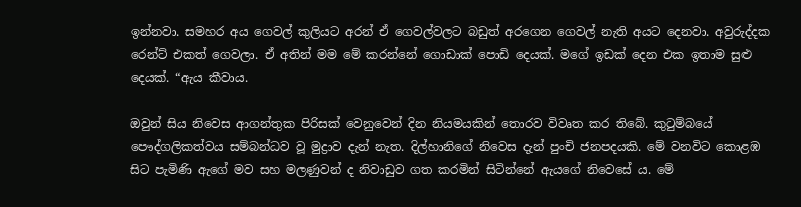ඉන්නවා. සමහර අය ගෙවල් කුලියට අරන් ඒ ගෙවල්වලට බඩුත් අරගෙන ගෙවල් නැති අයට දෙනවා. අවුරුද්දක රෙන්ට් එකත් ගෙවලා. ඒ අතින් මම මේ කරන්නේ ගොඩාක් පොඩි දෙයක්. මගේ ඉඩක් දෙන එක ඉතාම සුළු දෙයක්. “ඇය කීවාය.

ඔවුන් සිය නිවෙස ආගන්තුක පිරිසක් වෙනුවෙන් දින නියමයකින් තොරව විවෘත කර තිබේ. කුටුම්බයේ පෞද්ගලිකත්වය සම්බන්ධව වූ මුද්‍රාව දැන් නැත. දිල්හානිගේ නිවෙස දැන් පුංචි ජනපදයකි. මේ වනවිට කොළඹ සිට පැමිණි ඇගේ මව සහ මලණුවන් ද නිවාඩුව ගත කරමින් සිටින්නේ ඇයගේ නිවෙසේ ය. මේ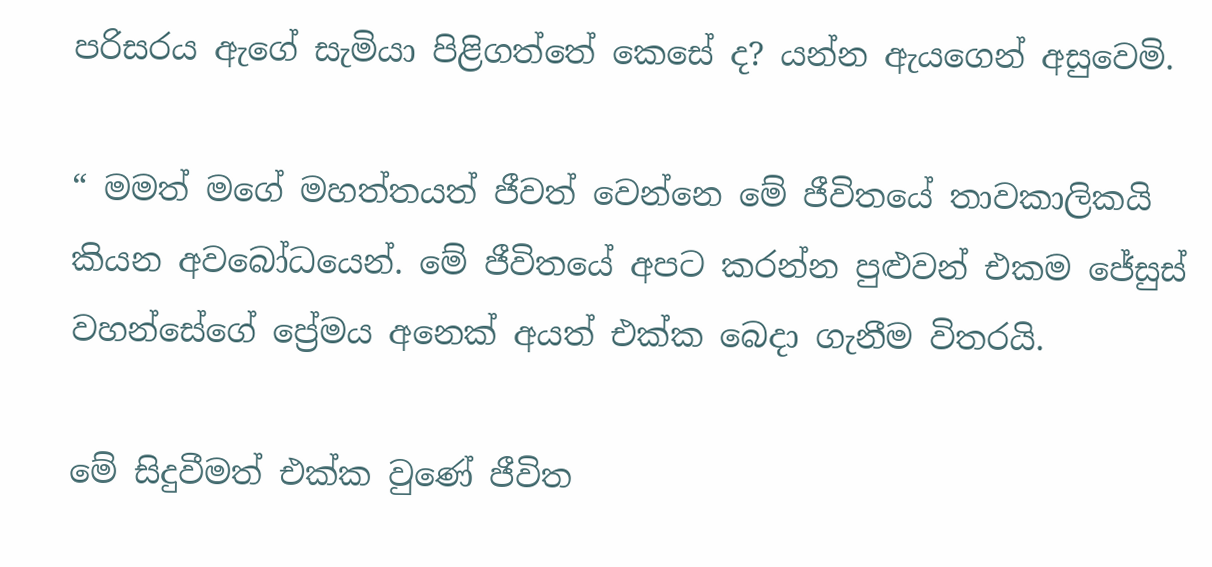පරිසරය ඇගේ සැමියා පිළිගත්තේ කෙසේ ද? යන්න ඇයගෙන් අසුවෙමි.

“ මමත් මගේ මහත්තයත් ජීවත් වෙන්නෙ මේ ජීවිතයේ තාවකාලිකයි කියන අවබෝධයෙන්. මේ ජීවිතයේ අපට කරන්න පුළුවන් එකම ජේසුස් වහන්සේගේ ප්‍රේමය අනෙක් අයත් එක්ක බෙදා ගැනීම විතරයි.

මේ සිදුවීමත් එක්ක වුණේ ජීවිත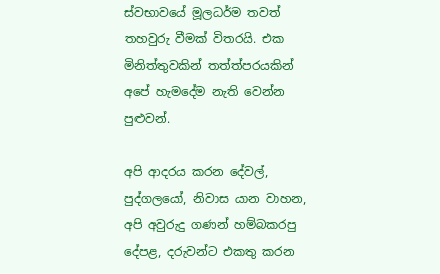ස්වභාවයේ මූලධර්ම තවත් තහවුරු වීමක් විතරයි. එක මිනිත්තුවකින් තත්ත්පරයකින් අපේ හැමදේම නැති වෙන්න පුළුවන්.

අපි ආදරය කරන දේවල්, පුද්ගලයෝ, නිවාස යාන වාහන, අපි අවුරුදු ගණන් හම්බකරපු දේපළ, දරුවන්ට එකතු කරන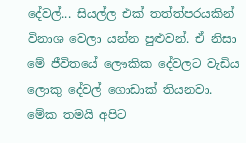දේවල්... සියල්ල එක් තත්ත්පරයකින් විනාශ වෙලා යන්න පුළුවන්. ඒ නිසා මේ ජීවිතයේ ලෞකික දේවලට වැඩිය ලොකු දේවල් ගොඩාක් තියනවා. මේක තමයි අපිට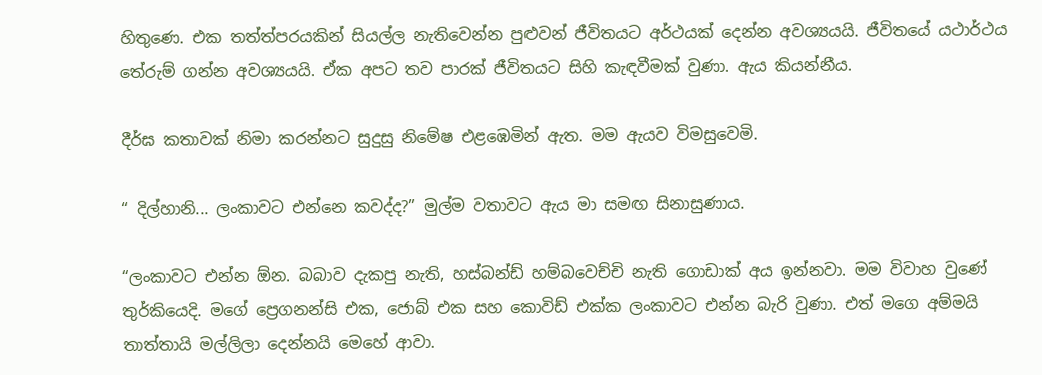හිතුණෙ. එක තත්ත්පරයකින් සියල්ල නැතිවෙන්න පුළුවන් ජීවිතයට අර්ථයක් දෙන්න අවශ්‍යයයි. ජීවිතයේ යථාර්ථය තේරුම් ගන්න අවශ්‍යයයි. ඒක අපට තව පාරක් ජීවිතයට සිහි කැඳවීමක් වුණා. ඇය කියන්නීය.

දීර්ඝ කතාවක් නිමා කරන්නට සුදුසු නිමේෂ එළඹෙමින් ඇත. මම ඇයව විමසුවෙමි.

“ දිල්හානි... ලංකාවට එන්නෙ කවද්ද?” මුල්ම වතාවට ඇය මා සමඟ සිනාසුණාය.

“ලංකාවට එන්න ඕන. බබාව දැකපු නැති, හස්බන්ඩ් හම්බවෙච්චි නැති ගොඩාක් අය ඉන්නවා. මම විවාහ වුණේ තුර්කියෙදි. මගේ ප්‍රෙගනන්සි එක, ජොබ් එක සහ කොවිඩ් එක්ක ලංකාවට එන්න බැරි වුණා. එත් මගෙ අම්මයි තාත්තායි මල්ලිලා දෙන්නයි මෙහේ ආවා.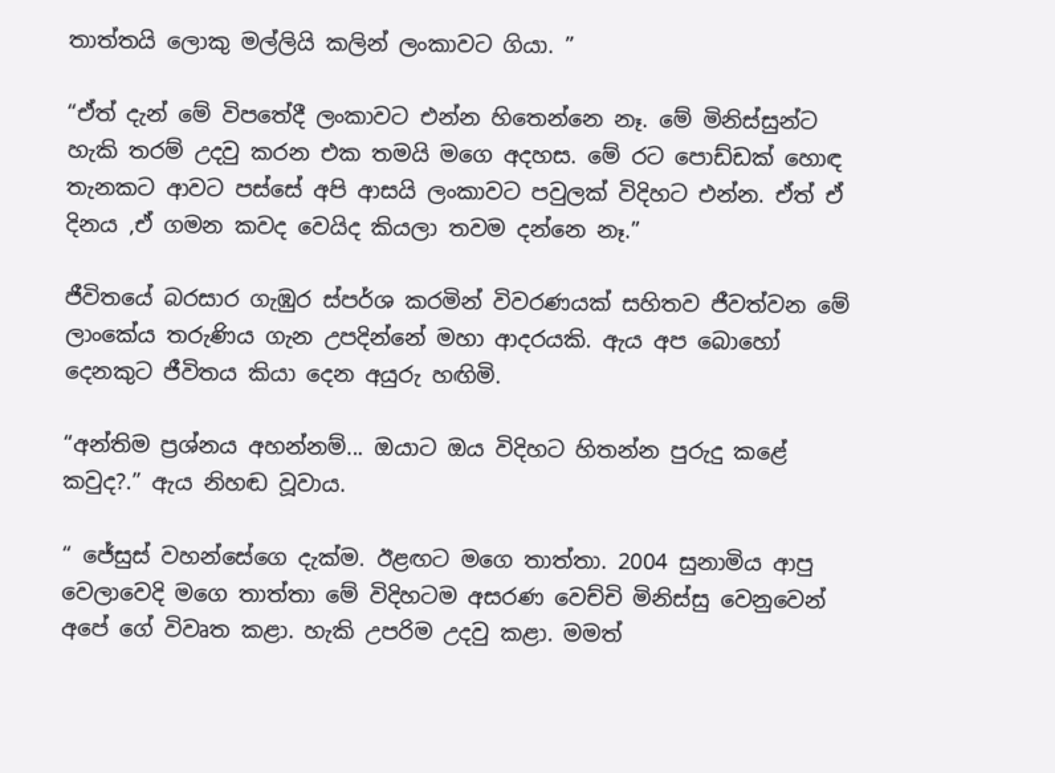තාත්තයි ලොකු මල්ලියි කලින් ලංකාවට ගියා. ”

“ඒත් දැන් මේ විපතේදී ලංකාවට එන්න හිතෙන්නෙ නෑ. මේ මිනිස්සුන්ට හැකි තරම් උදවු කරන එක තමයි මගෙ අදහස. මේ රට පොඩ්ඩක් හොඳ තැනකට ආවට පස්සේ අපි ආසයි ලංකාවට පවුලක් විදිහට එන්න. ඒත් ඒ දිනය ,ඒ ගමන කවද වෙයිද කියලා තවම දන්නෙ නෑ.”

ජීවිතයේ බරසාර ගැඹුර ස්පර්ශ කරමින් විවරණයක් සහිතව ජීවත්වන මේ ලාංකේය තරුණිය ගැන උපදින්නේ මහා ආදරයකි. ඇය අප බොහෝ දෙනකුට ජීවිතය කියා දෙන අයුරු හඟිමි.

“අන්තිම ප්‍රශ්නය අහන්නම්... ඔයාට ඔය විදිහට හිතන්න පුරුදු කළේ කවුද?.” ඇය නිහඬ වූවාය.

“ ජේසුස් වහන්සේගෙ දැක්ම. ඊළඟට මගෙ තාත්තා. 2004 සුනාමිය ආපු වෙලාවෙදි මගෙ තාත්තා මේ විදිහටම අසරණ වෙච්චි මිනිස්සු වෙනුවෙන් අපේ ගේ විවෘත කළා. හැකි උපරිම උදවු කළා. මමත්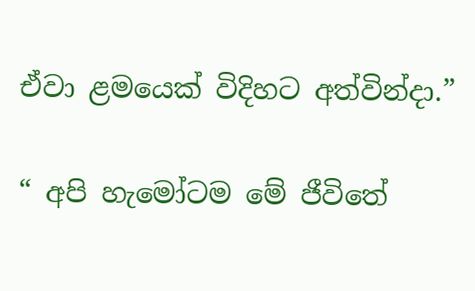ඒවා ළමයෙක් විදිහට අත්වින්දා.”

“ අපි හැමෝටම මේ ජීවිතේ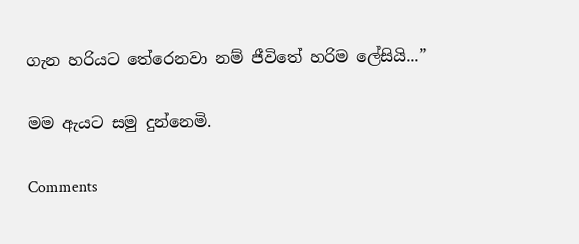ගැන හරියට තේරෙනවා නම් ජීවිතේ හරිම ලේසියි...”

මම ඇයට සමු දුන්නෙමි.

Comments